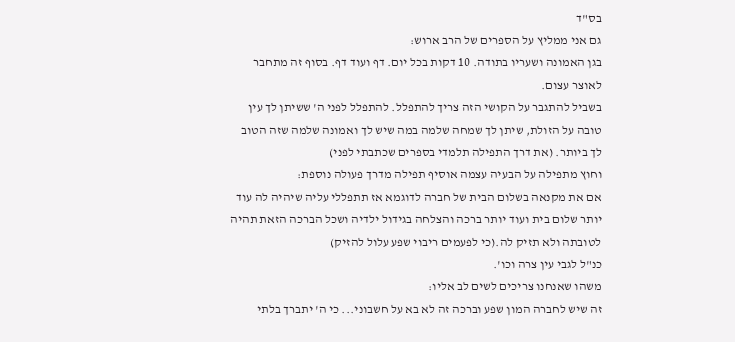בס"ד
גם אני ממליץ על הספרים של הרב ארוש:
בגן האמונה ושעריו בתודה. 10 דקות בכל יום. דף ועוד דף. בסוף זה מתחבר לאוצר עצום.
בשביל להתגבר על הקושי הזה צריך להתפלל. להתפלל לפני ה' ששיתן לך עין טובה על הזולת, שיתן לך שמחה שלמה במה שיש לך ואמונה שלמה שזה הטוב לך ביותר. (את דרך התפילה תלמדי בספרים שכתבתי לפני)
וחוץ מתפילה על הבעיה עצמה אוסיף תפילה מדרך פעולה נוספת:
אם את מקנאה בשלום הבית של חברה לדוגמא אז תתפללי עליה שיהיה לה עוד יותר שלום בית ועוד יותר ברכה והצלחה בגידול ילדיה ושכל הברכה הזאת תהיה לטובתה ולא תזיק לה.(כי לפעמים ריבוי שפע עלול להזיק)
כנ"ל לגבי עין צרה וכו'.
משהו שאנחנו צריכים לשים לב אליו:
זה שיש לחברה המון שפע וברכה זה לא בא על חשבוני... כי ה' יתברך בלתי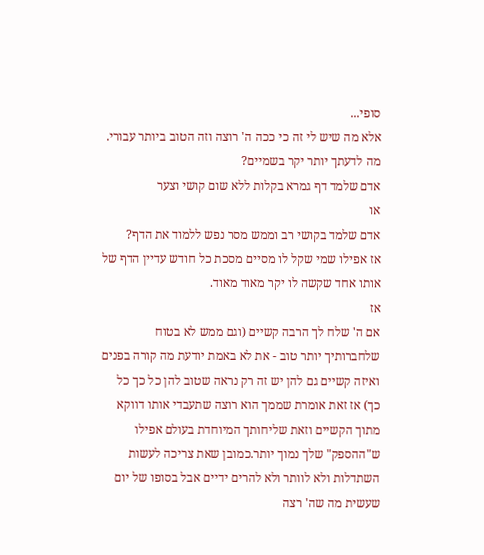סופי...
אלא מה שיש לי זה כי ככה ה' רוצה וזה הטוב ביותר עבורי.
מה לדעתך יותר יקר בשמיים?
אדם שלמד דף גמרא בקלות ללא שום קושי וצער
או
אדם שלמד בקושי רב וממש מסר נפש ללמוד את הדף?
אז אפילו שמי שקל לו מסיים מסכת כל חודש עדיין הדף של אותו אחד שקשה לו יקר מאוד מאוד.
אז
אם ה' שלח לך הרבה קשיים (וגם ממש לא בטוח שלחברותיך יותר טוב - את לא באמת יודעת מה קורה בפנים ואיזה קשיים גם להן יש זה רק נראה שטוב להן כל כך כל כך) אז זאת אומרת שממך הוא רוצה שתעבדי אותו דווקא מתוך הקשיים וזאת שליחותך המיוחדת בעולם אפילו ש"ההספק" שלך נמוך יותר.כמובן שאת צריכה לעשות השתדלות ולא לוותר ולא להרים ידיים אבל בסופו של יום שעשית מה שה' רצה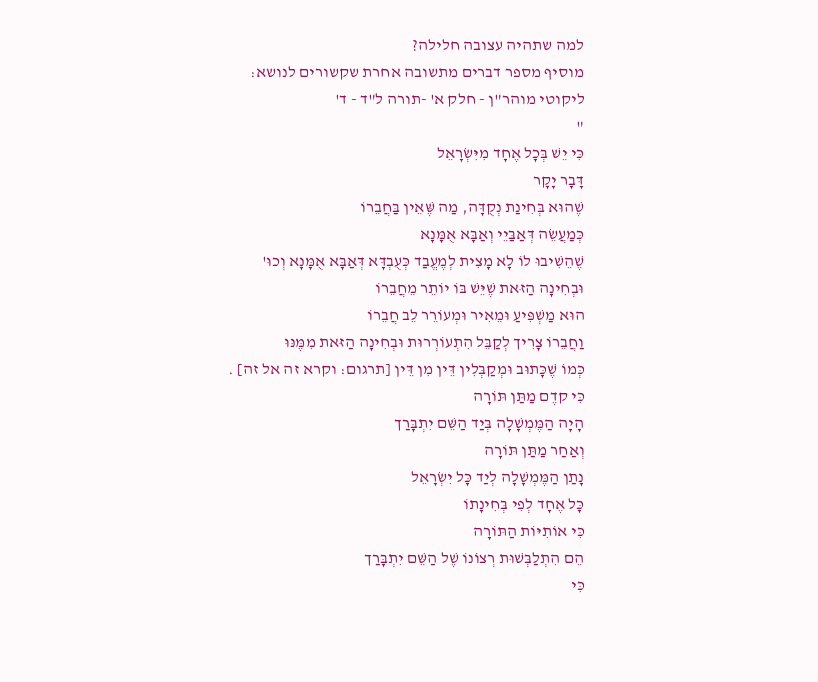למה שתהיה עצובה חלילה?
מוסיף מספר דברים מתשובה אחרת שקשורים לנושא:
ליקוטי מוהר"ן - חלק א' -תורה ל"ד - ד'
"
כִּי יֵשׁ בְּכָל אֶחָד מִיִּשְׂרָאֵל
דָּבָר יָקָר
שֶׁהוּא בְּחִינַת נְקֻדָּה, מַה שֶּׁאֵין בַּחֲבֵרוֹ
כְּמַעֲשֵׂה דְּאַבַּיֵי וְאַבָּא אֻמָּנָא
שֶׁהֵשִׁיבוּ לוֹ לָא מָצִית לְמֶעֱבַד כְּעֻבְדָּא דְּאַבָּא אֻמָּנָא וְכוּ'
וּבְחִינָה הַזּאת שֶׁיֵּשׁ בּוֹ יוֹתֵר מֵחֲבֵרוֹ
הוּא מַשְׁפִּיעַ וּמֵאִיר וּמְעוֹרֵר לֵב חֲבֵרוֹ
וַחֲבֵרוֹ צָרִיך לְקַבֵּל הִתְעוֹרְרוּת וּבְחִינָה הַזּאת מִמֶּנּוּ
כְּמוֹ שֶׁכָּתוּב וּמְקַבְּלִין דֵּין מִן דֵּין [תרגום: וקרא זה אל זה] .
כִּי קדֶם מַתַּן תּוֹרָה
הָיָה הַמֶּמְשָׁלָה בְּיַד הַשֵּׁם יִתְבָּרַך
וְאַחַר מַתַּן תּוֹרָה
נָתַן הַמֶּמְשָׁלָה לְיַד כָּל יִשְׂרָאֵל
כָּל אֶחָד לְפִי בְּחִינָתוֹ
כִּי אוֹתִיּוֹת הַתּוֹרָה
הֵם הִתְלַבְּשׁוּת רְצוֹנוֹ שֶׁל הַשֵּׁם יִתְבָּרַך
כִּי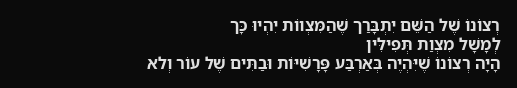רְצוֹנוֹ שֶׁל הַשֵּׁם יִתְבָּרַך שֶׁהַמִּצְווֹת יִהְיוּ כָּך
לְמָשָׁל מִצְוַת תְּפִילִּין
הָיָה רְצוֹנוֹ שֶׁיִּהְיֶה בְּאַרְבַּע פָּרָשִׁיּוֹת וּבַתִּים שֶׁל עוֹר וְלא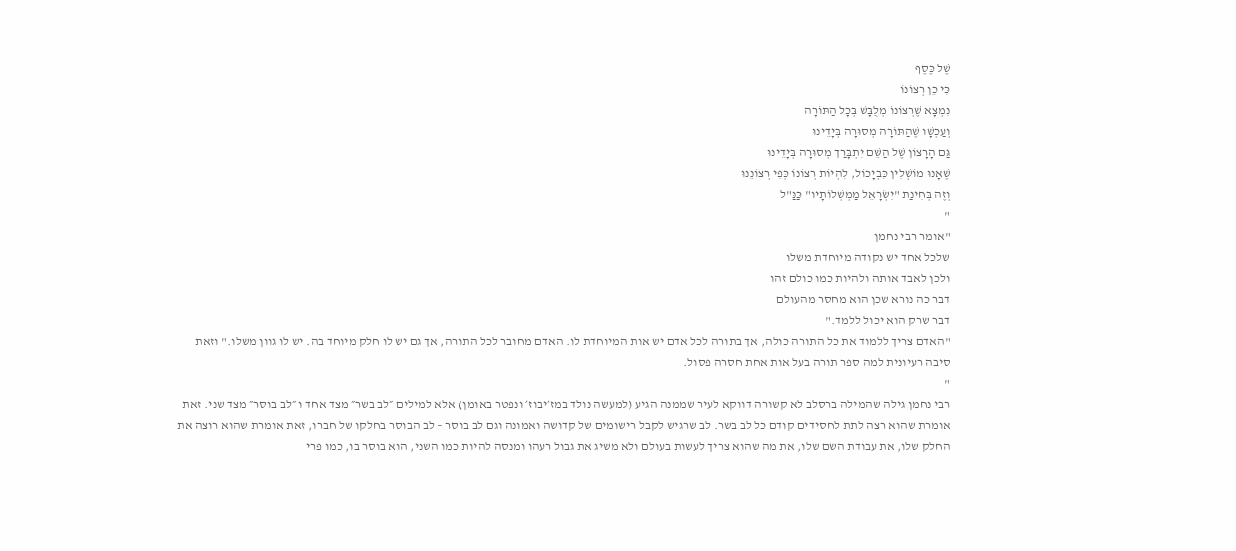שֶׁל כֶּסֶף
כִּי כֵן רְצוֹנוֹ
נִמְצָא שֶׁרְצוֹנוֹ מְלֻבָּשׁ בְּכָל הַתּוֹרָה
וְעַכְשָׁו שֶׁהַתּוֹרָה מְסוּרָה בְּיָדֵינוּ
גַּם הָרָצוֹן שֶׁל הַשֵּׁם יִתְבָּרַך מְסוּרָה בְּיָדֵינוּ
שֶׁאָנוּ מוֹשְׁלִין כִּבְיָכוֹל, לִהְיוֹת רְצוֹנוֹ כְּפִי רְצוֹנֵנוּ
וְזֶה בְּחִינַת "יִשְׂרָאֵל מַמְשְׁלוֹתָיו" כַּנַּ"ל
"
"אומר רבי נחמן
שלכל אחד יש נקודה מיוחדת משלו
ולכן לאבד אותה ולהיות כמו כולם זהו
דבר כה נורא שכן הוא מחסר מהעולם
דבר שרק הוא יכול ללמד."
"האדם צריך ללמוד את כל התורה כולה, אך בתורה לכל אדם יש אות המיוחדת לו. האדם מחובר לכל התורה, אך גם יש לו חלק מיוחד בה. יש לו גוון משלו." וזאת סיבה רעיונית למה ספר תורה בעל אות אחת חסרה פסול.
"
רבי נחמן גילה שהמילה ברסלב לא קשורה דווקא לעיר שממנה הגיע (למעשה נולד במז׳יבוז׳ ונפטר באומן) אלא למילים ״לב בשר״ מצד אחד ו ״לב בוסר״ מצד שני. זאת אומרת שהוא רצה לתת לחסידים קודם כל לב בשר. לב שרגיש לקבל רישומים של קדושה ואמונה וגם לב בוסר – לב הבוסר בחלקו של חברו, זאת אומרת שהוא רוצה את החלק שלו, את עבודת השם שלו, את מה שהוא צריך לעשות בעולם ולא משיג את גבול רעהו ומנסה להיות כמו השני, הוא בוסר בו, כמו פרי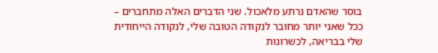בוסר שהאדם נרתע מלאכול. שני הדברים האלה מתחברים – ככל שאני יותר מחובר לנקודה הטובה שלי, לנקודה הייחודית שלי בבריאה, לכשרונות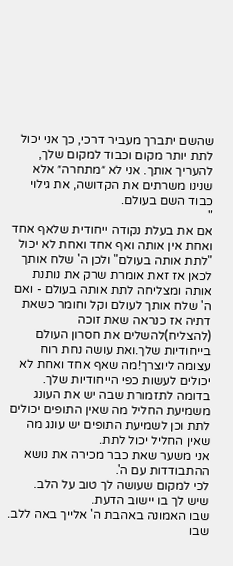שהשם יתברך מעביר דרכי, כך אני יכול לתת יותר מקום וכבוד למקום שלך, להעריך אותך. אני לא ״מתחרה״ אלא שנינו משרתים את הקדושה, את גילוי כבוד השם בעולם.
"
אם את בעלת נקודה ייחודית שלאף אחד ואחת אין אותה ואף אחד ואחת לא יכול "לתת אותה בעולם" ולכן ה' שלח אותך לכאן אז זאת אומרת שרק את נותנת אותה ומצליחה לתת אותה בעולם - ואם ה' שלח אותך לעולם וקל וחומר כשאת דתיה אז כנראה שאת זוכה (להצליח)להשלים את חסרון העולם בייחודיות שלך.ואת עושה נחת רוח עצומה ליוצרך!מה שאף אחד ואחת לא יכולים לעשות כפי הייחודיות שלך.
בדומה לתזמורת שבה יש את העונג משמיעת החליל מה שאין התופים יכולים לתת וכן לשמיעת התופים יש עונג מה שאין החליל יכול לתת.
אני משער שאת כבר מכירה את נושא ההתבודדות עם ה'.
לכי למקום שעושה לך טוב על הלב.
שיש לך בו יישוב הדעת.
שבו האמונה באהבת ה' אלייך באה ללב.
שבו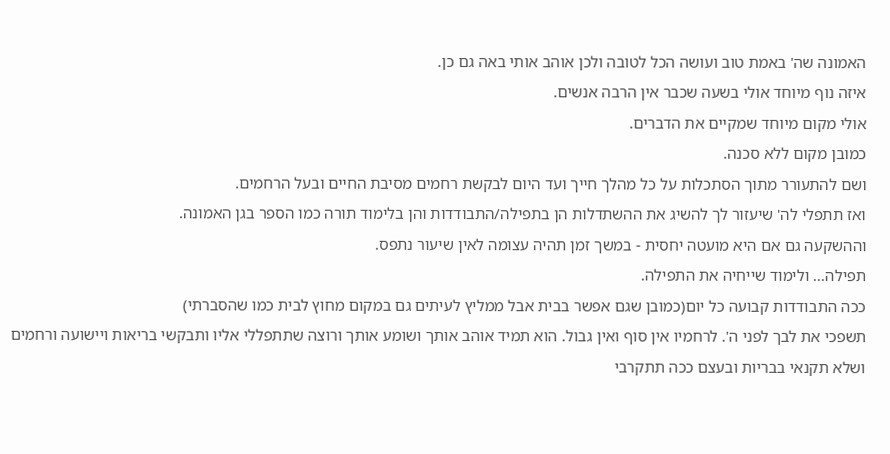האמונה שה' באמת טוב ועושה הכל לטובה ולכן אוהב אותי באה גם כן.
איזה נוף מיוחד אולי בשעה שכבר אין הרבה אנשים.
אולי מקום מיוחד שמקיים את הדברים.
כמובן מקום ללא סכנה.
ושם להתעורר מתוך הסתכלות על כל מהלך חייך ועד היום לבקשת רחמים מסיבת החיים ובעל הרחמים.
ואז תתפלי לה' שיעזור לך להשיג את ההשתדלות הן בתפילה/התבודדות והן בלימוד תורה כמו הספר בגן האמונה.
וההשקעה גם אם היא מועטה יחסית - במשך זמן תהיה עצומה לאין שיעור נתפס.
תפילה... ולימוד שייחיה את התפילה.
ככה התבודדות קבועה כל יום(כמובן שגם אפשר בבית אבל ממליץ לעיתים גם במקום מחוץ לבית כמו שהסברתי)
תשפכי את לבך לפני ה'. לרחמיו אין סוף ואין גבול. הוא תמיד אוהב אותך ושומע אותך ורוצה שתתפללי אליו ותבקשי בריאות ויישועה ורחמים ושלא תקנאי בבריות ובעצם ככה תתקרבי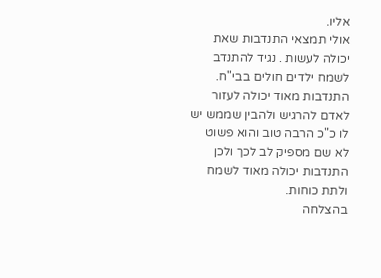אליו.
אולי תמצאי התנדבות שאת יכולה לעשות . נגיד להתנדב לשמח ילדים חולים בבי"ח. התנדבות מאוד יכולה לעזור לאדם להרגיש ולהבין שממש יש לו כ"כ הרבה טוב והוא פשוט לא שם מספיק לב לכך ולכן התנדבות יכולה מאוד לשמח ולתת כוחות.
בהצלחה